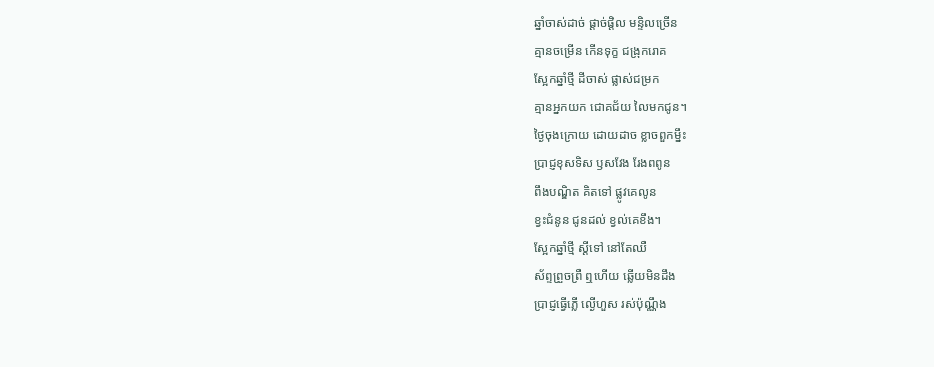ឆ្នាំចាស់ដាច់ ផ្ដាច់ផ្ដិល មន្ទិលច្រើន
គ្មានចម្រើន កើនទុក្ខ ជង្រុករោគ
ស្អែកឆ្នាំថ្មី ដីចាស់ ផ្លាស់ជម្រក
គ្មានអ្នកយក ជោគជ័យ លៃមកជូន។
ថ្ងៃចុងក្រោយ ដោយដាច ខ្លាចពួកម្នឹះ
ប្រាជ្ញខុសទិស ឫសវែង រែងពពូន
ពឹងបណ្ឌិត គិតទៅ ផ្លូវគេលូន
ខ្វះជំនូន ជូនដល់ ខ្វល់គេខឹង។
ស្អែកឆ្នាំថ្មី ស្ដីទៅ នៅតែឈឺ
ស័ព្ទព្រួចព្រឺ ឮហើយ ឆ្លើយមិនដឹង
ប្រាជ្ញធ្វើភ្លើ ល្ងើហួស រស់ប៉ុណ្ណឹង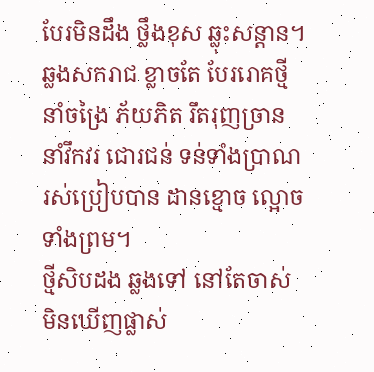បែរមិនដឹង ថ្លឹងខុស ឆ្លុះសន្ដាន។
ឆ្លងសករាជ ខ្លាចតែ បែររោគថ្មី
នាំចង្រៃ ភ័យភិត រឹតរុញច្រាន
នាំវឹកវរ ជោរជន់ ទន់ទាំងប្រាណ
រស់ប្រៀបបាន ដានខ្មោច ល្អោចទាំងព្រម។
ថ្មីសិបដង ឆ្លងទៅ នៅតែចាស់
មិនឃើញផ្លាស់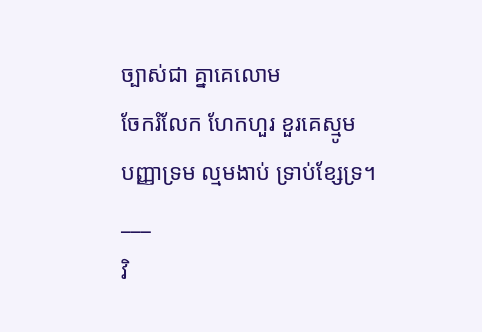ច្បាស់ជា គ្នាគេលោម
ចែករំលែក ហែកហួរ ខួរគេស្មូម
បញ្ញាទ្រម ល្មមងាប់ ទ្រាប់ខ្សែទ្រ។
___
វិ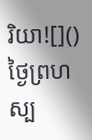រិយា![]()
ថ្ងៃព្រហស្ប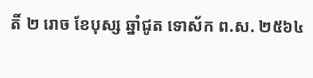តិ៍ ២ រោច ខែបុស្ស ឆ្នាំជូត ទោស័ក ព.ស. ២៥៦៤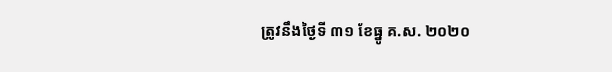ត្រូវនឹងថ្ងៃទី ៣១ ខែធ្នូ គ.ស. ២០២០